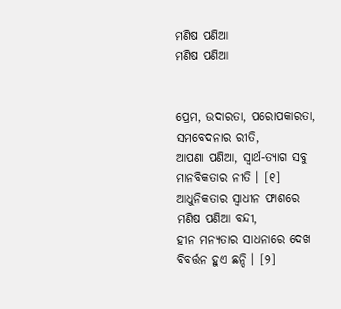ମଣିଷ ପଣିଆ
ମଣିଷ ପଣିଆ


ପ୍ରେମ, ଉଦାରତା, ପରୋପକାରତା,
ସମବେଦନାର ରୀତି,
ଆପଣା ପଣିଆ, ସ୍ୱାର୍ଥ-ତ୍ୟାଗ ସବୁ
ମାନବିକତାର ନୀତି । [୧]
ଆଧୁନିକତାର ସ୍ୱାଧୀନ ଫାଶରେ
ମଣିଷ ପଣିଆ ବନ୍ଦୀ,
ହୀନ ମନ୍ୟତାର ସାଧନାରେ ଦେଖ
ବିବର୍ତ୍ତନ ହୁଏ ଛନ୍ଦି । [୨]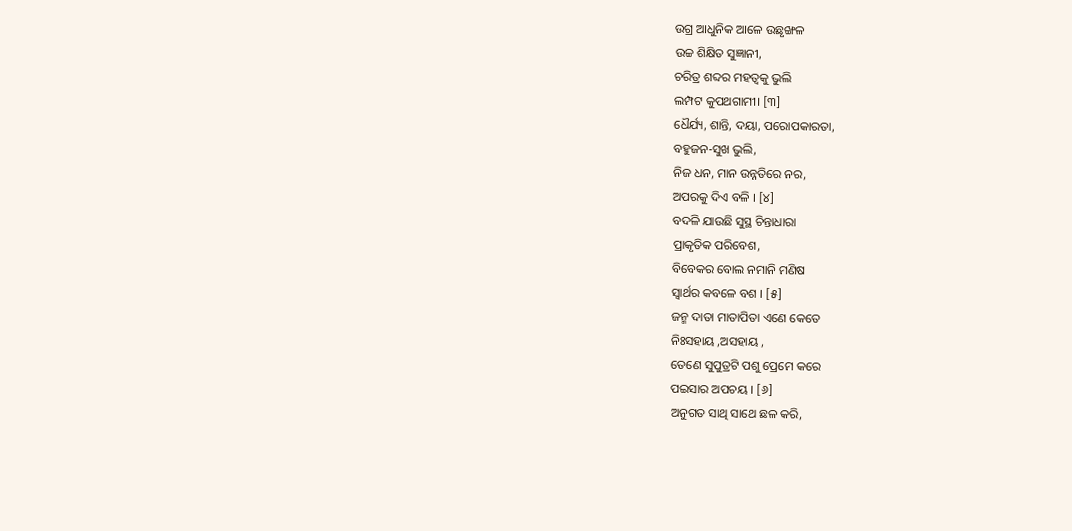ଉଗ୍ର ଆଧୁନିକ ଆଳେ ଉଛୃଙ୍ଖଳ
ଉଚ୍ଚ ଶିକ୍ଷିତ ସୁଜ୍ଞାନୀ,
ଚରିତ୍ର ଶବ୍ଦର ମହତ୍ଵକୁ ଭୁଲି
ଲମ୍ପଟ କୁପଥଗାମୀ। [୩]
ଧୈର୍ଯ୍ୟ, ଶାନ୍ତି, ଦୟା, ପରୋପକାରତା,
ବହୁଜନ-ସୁଖ ଭୁଲି,
ନିଜ ଧନ, ମାନ ଉନ୍ନତିରେ ନର,
ଅପରକୁ ଦିଏ ବଳି । [୪]
ବଦଳି ଯାଉଛି ସୁସ୍ଥ ଚିନ୍ତାଧାରା
ପ୍ରାକୃତିକ ପରିବେଶ,
ବିବେକର ବୋଲ ନମାନି ମଣିଷ
ସ୍ୱାର୍ଥର କବଳେ ବଶ । [୫]
ଜନ୍ମ ଦାତା ମାତାପିତା ଏଣେ କେତେ
ନିଃସହାୟ ,ଅସହାୟ ,
ତେଣେ ସୁପୁତ୍ରଟି ପଶୁ ପ୍ରେମେ କରେ
ପଇସାର ଅପଚୟ । [୬]
ଅନୁଗତ ସାଥି ସାଥେ ଛଳ କରି,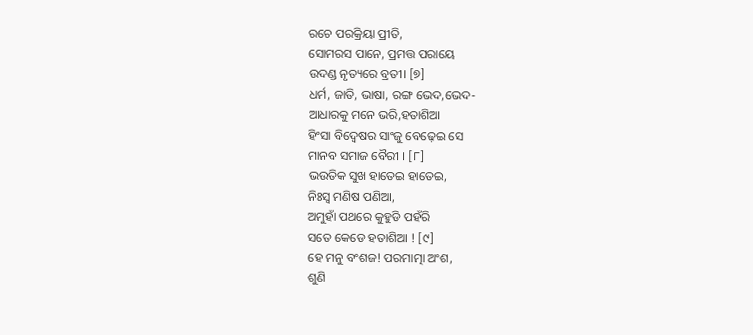ରଚେ ପରକ୍ରିୟା ପ୍ରୀତି,
ସୋମରସ ପାନେ, ପ୍ରମତ୍ତ ପରାୟେ
ଉଦଣ୍ଡ ନୃତ୍ୟରେ ବ୍ରତୀ। [୭]
ଧର୍ମ, ଜାତି, ଭାଷା, ରଙ୍ଗ ଭେଦ,ଭେଦ-
ଆଧାରକୁ ମନେ ଭରି,ହତାଶିଆ
ହିଂସା ବିଦ୍ବେଷର ସାଂଜୁ ବେଢ଼େଇ ସେ
ମାନବ ସମାଜ ବୈରୀ । [୮]
ଭଉତିକ ସୁଖ ହାତେଇ ହାତେଇ,
ନିଃସ୍ୱ ମଣିଷ ପଣିଆ,
ଅମୁହାଁ ପଥରେ କୁହୁଡି ପହଁରି
ସତେ କେଡେ ହତାଶିଆ ! [୯]
ହେ ମନୁ ବଂଶଜ! ପରମାତ୍ମା ଅଂଶ,
ଶୁଣି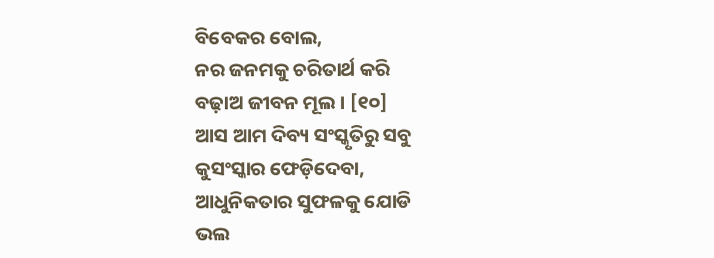ବିବେକର ବୋଲ,
ନର ଜନମକୁ ଚରିତାର୍ଥ କରି
ବଢ଼ାଅ ଜୀବନ ମୂଲ । [୧୦]
ଆସ ଆମ ଦିବ୍ୟ ସଂସ୍କୃତିରୁ ସବୁ
କୁସଂସ୍କାର ଫେଡ଼ିଦେବା,
ଆଧୁନିକତାର ସୁଫଳକୁ ଯୋଡି
ଭଲ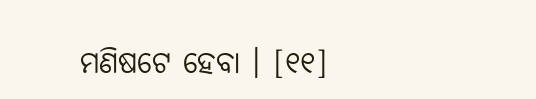ମଣିଷଟେ ହେବା । [୧୧]